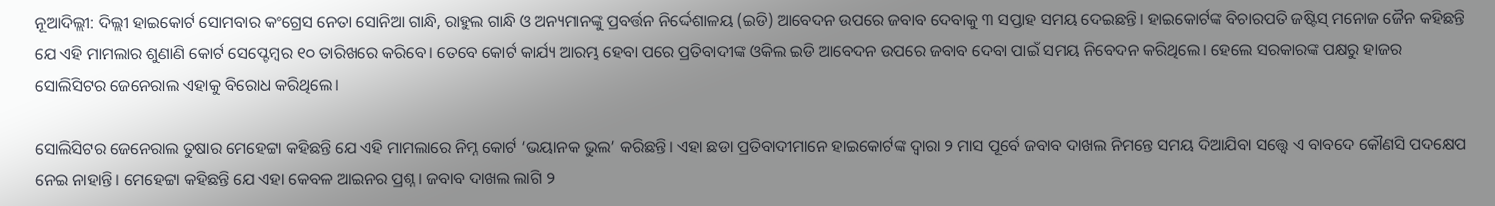ନୂଆଦିଲ୍ଲୀ: ଦିଲ୍ଲୀ ହାଇକୋର୍ଟ ସୋମବାର କଂଗ୍ରେସ ନେତା ସୋନିଆ ଗାନ୍ଧି, ରାହୁଲ ଗାନ୍ଧି ଓ ଅନ୍ୟମାନଙ୍କୁ ପ୍ରବର୍ତ୍ତନ ନିର୍ଦ୍ଦେଶାଳୟ (ଇଡି) ଆବେଦନ ଉପରେ ଜବାବ ଦେବାକୁ ୩ ସପ୍ତାହ ସମୟ ଦେଇଛନ୍ତି। ହାଇକୋର୍ଟଙ୍କ ବିଚାରପତି ଜଷ୍ଟିସ୍ ମନୋଜ ଜୈନ କହିଛନ୍ତି ଯେ ଏହି ମାମଲାର ଶୁଣାଣି କୋର୍ଟ ସେପ୍ଟେମ୍ବର ୧୦ ତାରିଖରେ କରିବେ। ତେବେ କୋର୍ଟ କାର୍ଯ୍ୟ ଆରମ୍ଭ ହେବା ପରେ ପ୍ରତିବାଦୀଙ୍କ ଓକିଲ ଇଡି ଆବେଦନ ଉପରେ ଜବାବ ଦେବା ପାଇଁ ସମୟ ନିବେଦନ କରିଥିଲେ। ହେଲେ ସରକାରଙ୍କ ପକ୍ଷରୁ ହାଜର ସୋଲିସିଟର ଜେନେରାଲ ଏହାକୁ ବିରୋଧ କରିଥିଲେ।

ସୋଲିସିଟର ଜେନେରାଲ ତୁଷାର ମେହେଟ୍ଟା କହିଛନ୍ତି ଯେ ଏହି ମାମଲାରେ ନିମ୍ନ କୋର୍ଟ ‘ଭୟାନକ ଭୁଲ’ କରିଛନ୍ତି। ଏହା ଛଡା ପ୍ରତିବାଦୀମାନେ ହାଇକୋର୍ଟଙ୍କ ଦ୍ୱାରା ୨ ମାସ ପୂର୍ବେ ଜବାବ ଦାଖଲ ନିମନ୍ତେ ସମୟ ଦିଆଯିବା ସତ୍ତ୍ୱେ ଏ ବାବଦେ କୌଣସି ପଦକ୍ଷେପ ନେଇ ନାହାନ୍ତି। ମେହେଟ୍ଟା କହିଛନ୍ତି ଯେ ଏହା କେବଳ ଆଇନର ପ୍ରଶ୍ନ। ଜବାବ ଦାଖଲ ଲାଗି ୨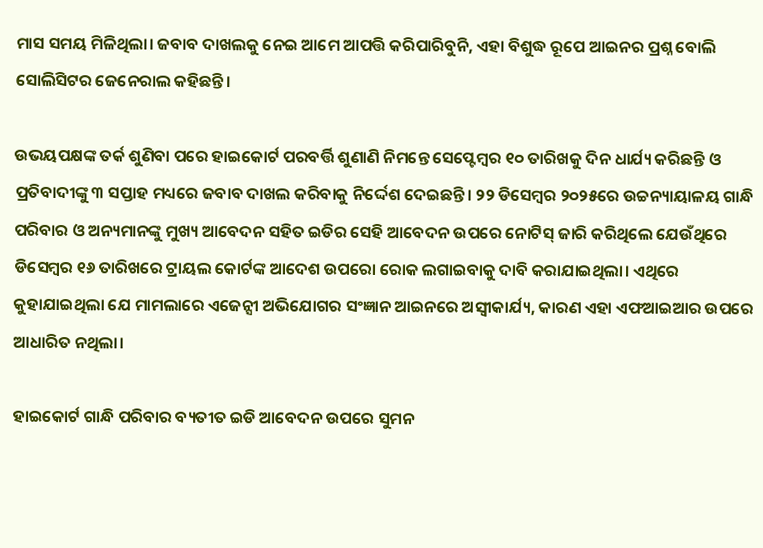ମାସ ସମୟ ମିଳିଥିଲା। ଜବାବ ଦାଖଲକୁ ନେଇ ଆମେ ଆପତ୍ତି କରିପାରିବୁନି, ଏହା ବିଶୁଦ୍ଧ ରୂପେ ଆଇନର ପ୍ରଶ୍ନ ବୋଲି ସୋଲିସିଟର ଜେନେରାଲ କହିଛନ୍ତି।

ଉଭୟପକ୍ଷଙ୍କ ତର୍କ ଶୁଣିବା ପରେ ହାଇକୋର୍ଟ ପରବର୍ତ୍ତି ଶୁଣାଣି ନିମନ୍ତେ ସେପ୍ଟେମ୍ବର ୧୦ ତାରିଖକୁ ଦିନ ଧାର୍ଯ୍ୟ କରିଛନ୍ତି ଓ ପ୍ରତିବାଦୀଙ୍କୁ ୩ ସପ୍ତାହ ମଧ୍ୟରେ ଜବାବ ଦାଖଲ କରିବାକୁ ନିର୍ଦ୍ଦେଶ ଦେଇଛନ୍ତି। ୨୨ ଡିସେମ୍ବର ୨୦୨୫ରେ ଉଚ୍ଚନ୍ୟାୟାଳୟ ଗାନ୍ଧି ପରିବାର ଓ ଅନ୍ୟମାନଙ୍କୁ ମୁଖ୍ୟ ଆବେଦନ ସହିତ ଇଡିର ସେହି ଆବେଦନ ଉପରେ ନୋଟିସ୍ ଜାରି କରିଥିଲେ ଯେଉଁଥିରେ ଡିସେମ୍ବର ୧୬ ତାରିଖରେ ଟ୍ରାୟଲ କୋର୍ଟଙ୍କ ଆଦେଶ ଉପରୋ ରୋକ ଲଗାଇବାକୁ ଦାବି କରାଯାଇଥିଲା। ଏଥିରେ କୁହାଯାଇଥିଲା ଯେ ମାମଲାରେ ଏଜେନ୍ସୀ ଅଭିଯୋଗର ସଂଜ୍ଞାନ ଆଇନରେ ଅସ୍ୱୀକାର୍ଯ୍ୟ, କାରଣ ଏହା ଏଫଆଇଆର ଉପରେ ଆଧାରିତ ନଥିଲା।

ହାଇକୋର୍ଟ ଗାନ୍ଧି ପରିବାର ବ୍ୟତୀତ ଇଡି ଆବେଦନ ଉପରେ ସୁମନ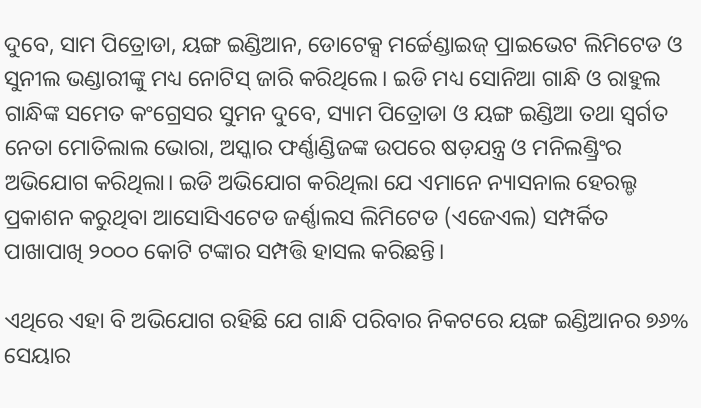ଦୁବେ, ସାମ ପିତ୍ରୋଡା, ୟଙ୍ଗ ଇଣ୍ଡିଆନ, ଡୋଟେକ୍ସ ମର୍ଚ୍ଚେଣ୍ଡାଇଜ୍ ପ୍ରାଇଭେଟ ଲିମିଟେଡ ଓ ସୁନୀଲ ଭଣ୍ଡାରୀଙ୍କୁ ମଧ୍ୟ ନୋଟିସ୍ ଜାରି କରିଥିଲେ। ଇଡି ମଧ୍ୟ ସୋନିଆ ଗାନ୍ଧି ଓ ରାହୁଲ ଗାନ୍ଧିଙ୍କ ସମେତ କଂଗ୍ରେସର ସୁମନ ଦୁବେ, ସ୍ୟାମ ପିତ୍ରୋଡା ଓ ୟଙ୍ଗ ଇଣ୍ଡିଆ ତଥା ସ୍ୱର୍ଗତ ନେତା ମୋତିଲାଲ ଭୋରା, ଅସ୍କାର ଫର୍ଣ୍ଣାଣ୍ଡିଜଙ୍କ ଉପରେ ଷଡ଼ଯନ୍ତ୍ର ଓ ମନିଲଣ୍ଡ୍ରିଂର ଅଭିଯୋଗ କରିଥିଲା। ଇଡି ଅଭିଯୋଗ କରିଥିଲା ଯେ ଏମାନେ ନ୍ୟାସନାଲ ହେରଲ୍ଡ ପ୍ରକାଶନ କରୁଥିବା ଆସୋସିଏଟେଡ ଜର୍ଣ୍ଣାଲସ ଲିମିଟେଡ (ଏଜେଏଲ) ସମ୍ପର୍କିତ ପାଖାପାଖି ୨୦୦୦ କୋଟି ଟଙ୍କାର ସମ୍ପତ୍ତି ହାସଲ କରିଛନ୍ତି।

ଏଥିରେ ଏହା ବି ଅଭିଯୋଗ ରହିଛି ଯେ ଗାନ୍ଧି ପରିବାର ନିକଟରେ ୟଙ୍ଗ ଇଣ୍ଡିଆନର ୭୬% ସେୟାର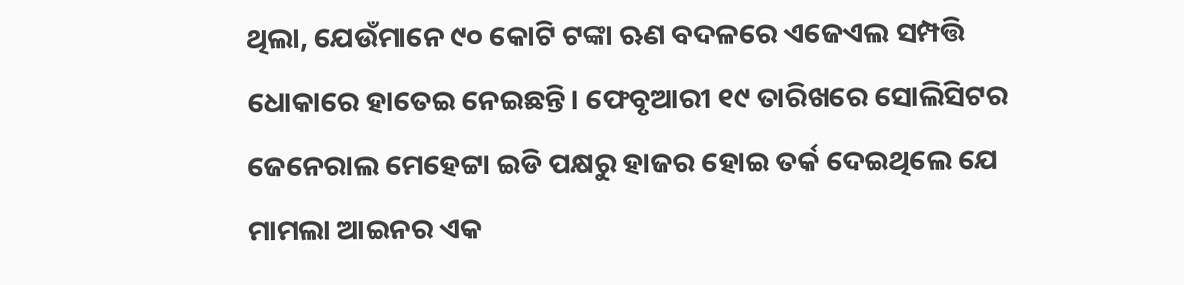ଥିଲା, ଯେଉଁମାନେ ୯୦ କୋଟି ଟଙ୍କା ଋଣ ବଦଳରେ ଏଜେଏଲ ସମ୍ପତ୍ତି ଧୋକାରେ ହାତେଇ ନେଇଛନ୍ତି। ଫେବୃଆରୀ ୧୯ ତାରିଖରେ ସୋଲିସିଟର ଜେନେରାଲ ମେହେଟ୍ଟା ଇଡି ପକ୍ଷରୁ ହାଜର ହୋଇ ତର୍କ ଦେଇଥିଲେ ଯେ ମାମଲା ଆଇନର ଏକ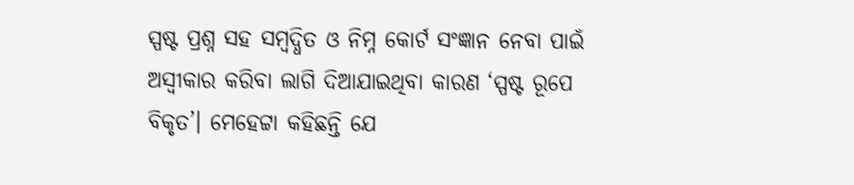ସ୍ପଷ୍ଟ ପ୍ରଶ୍ନ ସହ ସମ୍ବଦ୍ଧିତ ଓ ନିମ୍ନ କୋର୍ଟ ସଂଜ୍ଞାନ ନେବା ପାଇଁ ଅସ୍ୱୀକାର କରିବା ଲାଗି ଦିଆଯାଇଥିବା କାରଣ ‘ସ୍ପଷ୍ଟ ରୂପେ ବିକୃତ’। ମେହେଟ୍ଟା କହିଛନ୍ତି ଯେ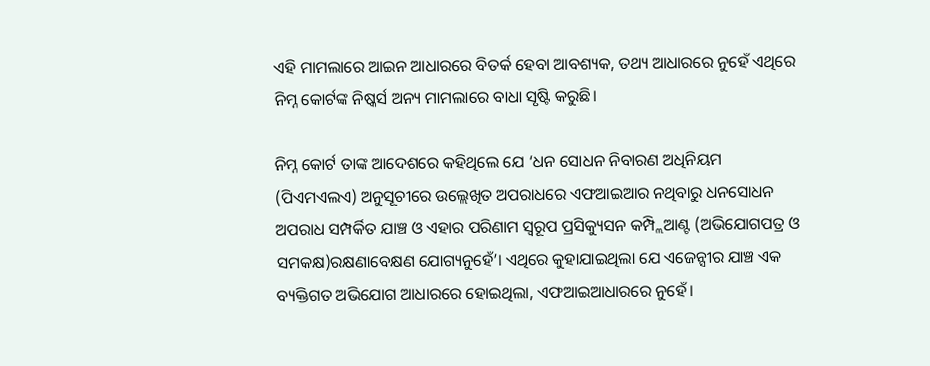ଏହି ମାମଲାରେ ଆଇନ ଆଧାରରେ ବିତର୍କ ହେବା ଆବଶ୍ୟକ, ତଥ୍ୟ ଆଧାରରେ ନୁହେଁ ଏଥିରେ ନିମ୍ନ କୋର୍ଟଙ୍କ ନିଷ୍କର୍ସ ଅନ୍ୟ ମାମଲାରେ ବାଧା ସୃଷ୍ଟି କରୁଛି।

ନିମ୍ନ କୋର୍ଟ ତାଙ୍କ ଆଦେଶରେ କହିଥିଲେ ଯେ ‘ଧନ ସୋଧନ ନିବାରଣ ଅଧିନିୟମ (ପିଏମଏଲଏ) ଅନୁସୂଚୀରେ ଉଲ୍ଲେଖିତ ଅପରାଧରେ ଏଫଆଇଆର ନଥିବାରୁ ଧନସୋଧନ ଅପରାଧ ସମ୍ପର୍କିତ ଯାଞ୍ଚ ଓ ଏହାର ପରିଣାମ ସ୍ୱରୂପ ପ୍ରସିକ୍ୟୁସନ କମ୍ପ୍ଲିଆଣ୍ଟ (ଅଭିଯୋଗପତ୍ର ଓ ସମକକ୍ଷ)ରକ୍ଷଣାବେକ୍ଷଣ ଯୋଗ୍ୟନୁହେଁ’। ଏଥିରେ କୁହାଯାଇଥିଲା ଯେ ଏଜେନ୍ସୀର ଯାଞ୍ଚ ଏକ ବ୍ୟକ୍ତିଗତ ଅଭିଯୋଗ ଆଧାରରେ ହୋଇଥିଲା, ଏଫଆଇଆଧାରରେ ନୁହେଁ।